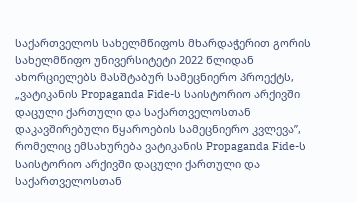საქართველოს სახელმწიფოს მხარდაჭერით გორის სახელმწიფო უნივერსიტეტი 2022 წლიდან ახორციელებს მასშტაბურ სამეცნიერო პროექტს, „ვატიკანის Propaganda Fide-ს საისტორიო არქივში დაცული ქართული და საქართველოსთან დაკავშირებული წყაროების სამეცნიერო კვლევა”, რომელიც ემსახურება ვატიკანის Propaganda Fide-ს საისტორიო არქივში დაცული ქართული და საქართველოსთან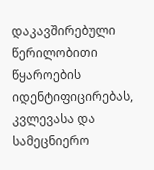დაკავშირებული წერილობითი წყაროების იდენტიფიცირებას, კვლევასა და სამეცნიერო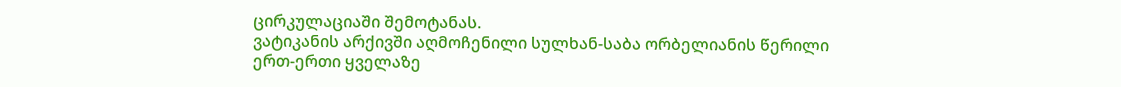ცირკულაციაში შემოტანას.
ვატიკანის არქივში აღმოჩენილი სულხან-საბა ორბელიანის წერილი ერთ-ერთი ყველაზე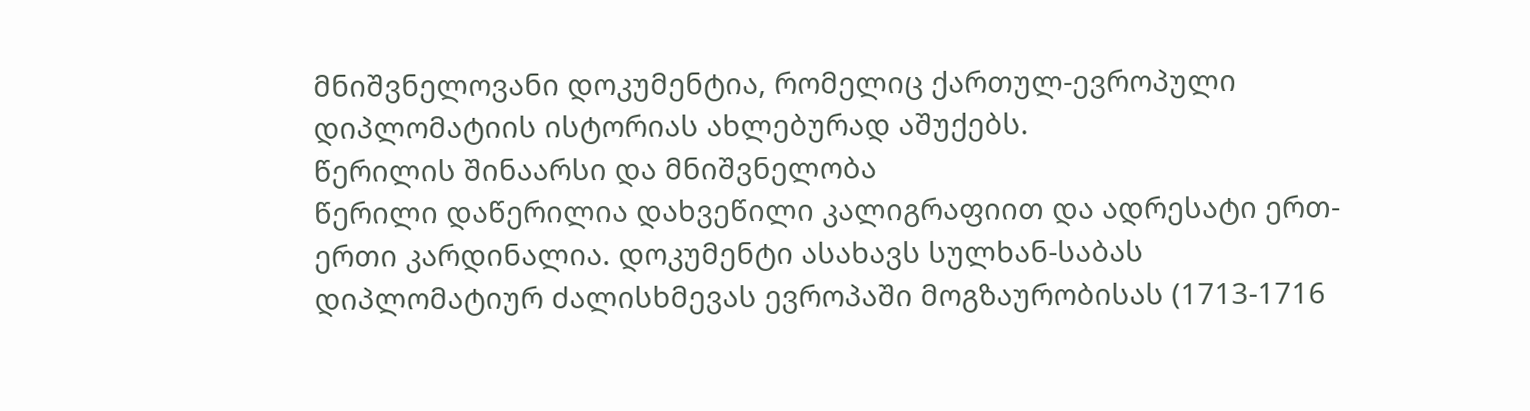მნიშვნელოვანი დოკუმენტია, რომელიც ქართულ-ევროპული დიპლომატიის ისტორიას ახლებურად აშუქებს.
წერილის შინაარსი და მნიშვნელობა
წერილი დაწერილია დახვეწილი კალიგრაფიით და ადრესატი ერთ-ერთი კარდინალია. დოკუმენტი ასახავს სულხან-საბას დიპლომატიურ ძალისხმევას ევროპაში მოგზაურობისას (1713-1716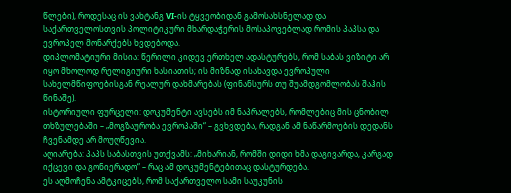წლები), როდესაც ის ვახტანგ VI-ის ტყვეობიდან გამოსახსნელად და საქართველოსთვის პოლიტიკური მხარდაჭერის მოსაპოვებლად რომის პაპსა და ევროპელ მონარქებს ხვდებოდა.
დიპლომატიური მისია: წერილი კიდევ ერთხელ ადასტურებს, რომ საბას ვიზიტი არ იყო მხოლოდ რელიგიური ხასიათის; ის მიზნად ისახავდა ევროპული სახელმწიფოებისგან რეალურ დახმარებას (ფინანსურს თუ შუამდგომლობას შაჰის წინაშე).
ისტორიული ფურცელი: დოკუმენტი ავსებს იმ ნაპრალებს, რომლებიც მის ცნობილ თხზულებაში – „მოგზაურობა ევროპაში“ – გვხვდება, რადგან ამ ნაწარმოების დედანს ჩვენამდე არ მოუღწევია.
აღიარება: პაპს საბასთვის უთქვამს: „მიხარიან, რომში დიდი ხმა დაგივარდა, კარგად იქცევი და გონიერადო“ – რაც ამ დოკუმენტებითაც დასტურდება.
ეს აღმოჩენა ამტკიცებს, რომ საქართველო სამი საუკუნის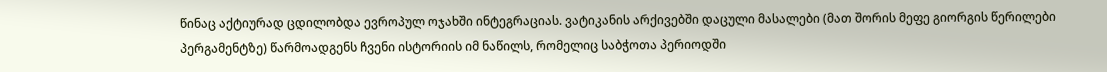წინაც აქტიურად ცდილობდა ევროპულ ოჯახში ინტეგრაციას. ვატიკანის არქივებში დაცული მასალები (მათ შორის მეფე გიორგის წერილები პერგამენტზე) წარმოადგენს ჩვენი ისტორიის იმ ნაწილს, რომელიც საბჭოთა პერიოდში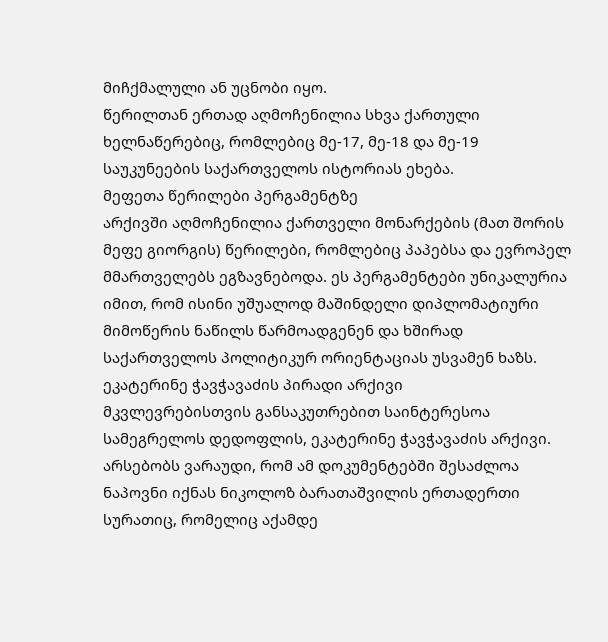მიჩქმალული ან უცნობი იყო.
წერილთან ერთად აღმოჩენილია სხვა ქართული ხელნაწერებიც, რომლებიც მე-17, მე-18 და მე-19 საუკუნეების საქართველოს ისტორიას ეხება.
მეფეთა წერილები პერგამენტზე
არქივში აღმოჩენილია ქართველი მონარქების (მათ შორის მეფე გიორგის) წერილები, რომლებიც პაპებსა და ევროპელ მმართველებს ეგზავნებოდა. ეს პერგამენტები უნიკალურია იმით, რომ ისინი უშუალოდ მაშინდელი დიპლომატიური მიმოწერის ნაწილს წარმოადგენენ და ხშირად საქართველოს პოლიტიკურ ორიენტაციას უსვამენ ხაზს.
ეკატერინე ჭავჭავაძის პირადი არქივი
მკვლევრებისთვის განსაკუთრებით საინტერესოა სამეგრელოს დედოფლის, ეკატერინე ჭავჭავაძის არქივი. არსებობს ვარაუდი, რომ ამ დოკუმენტებში შესაძლოა ნაპოვნი იქნას ნიკოლოზ ბარათაშვილის ერთადერთი სურათიც, რომელიც აქამდე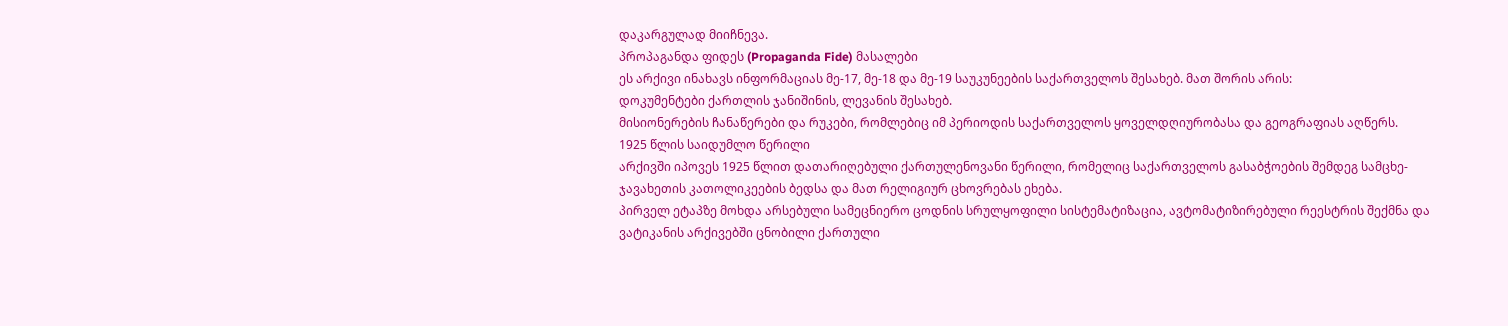დაკარგულად მიიჩნევა.
პროპაგანდა ფიდეს (Propaganda Fide) მასალები
ეს არქივი ინახავს ინფორმაციას მე-17, მე-18 და მე-19 საუკუნეების საქართველოს შესახებ. მათ შორის არის:
დოკუმენტები ქართლის ჯანიშინის, ლევანის შესახებ.
მისიონერების ჩანაწერები და რუკები, რომლებიც იმ პერიოდის საქართველოს ყოველდღიურობასა და გეოგრაფიას აღწერს.
1925 წლის საიდუმლო წერილი
არქივში იპოვეს 1925 წლით დათარიღებული ქართულენოვანი წერილი, რომელიც საქართველოს გასაბჭოების შემდეგ სამცხე-ჯავახეთის კათოლიკეების ბედსა და მათ რელიგიურ ცხოვრებას ეხება.
პირველ ეტაპზე მოხდა არსებული სამეცნიერო ცოდნის სრულყოფილი სისტემატიზაცია, ავტომატიზირებული რეესტრის შექმნა და ვატიკანის არქივებში ცნობილი ქართული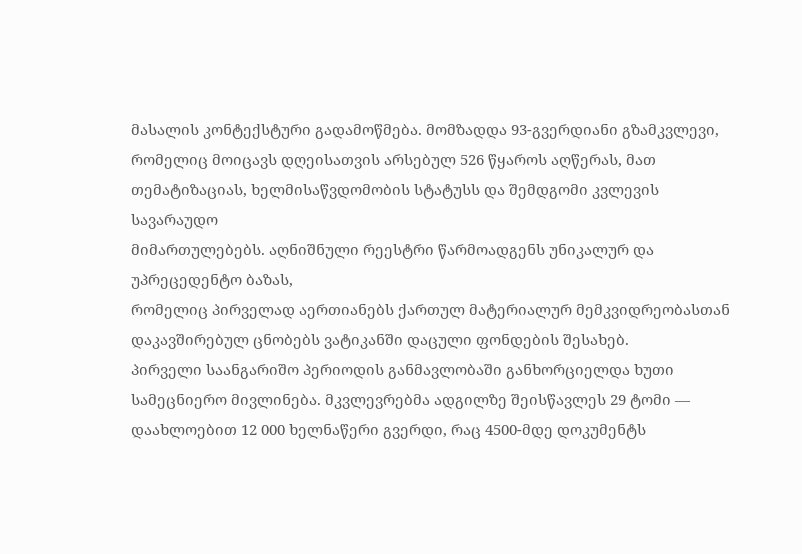მასალის კონტექსტური გადამოწმება. მომზადდა 93-გვერდიანი გზამკვლევი, რომელიც მოიცავს დღეისათვის არსებულ 526 წყაროს აღწერას, მათ თემატიზაციას, ხელმისაწვდომობის სტატუსს და შემდგომი კვლევის სავარაუდო
მიმართულებებს. აღნიშნული რეესტრი წარმოადგენს უნიკალურ და უპრეცედენტო ბაზას,
რომელიც პირველად აერთიანებს ქართულ მატერიალურ მემკვიდრეობასთან დაკავშირებულ ცნობებს ვატიკანში დაცული ფონდების შესახებ.
პირველი საანგარიშო პერიოდის განმავლობაში განხორციელდა ხუთი სამეცნიერო მივლინება. მკვლევრებმა ადგილზე შეისწავლეს 29 ტომი — დაახლოებით 12 000 ხელნაწერი გვერდი, რაც 4500-მდე დოკუმენტს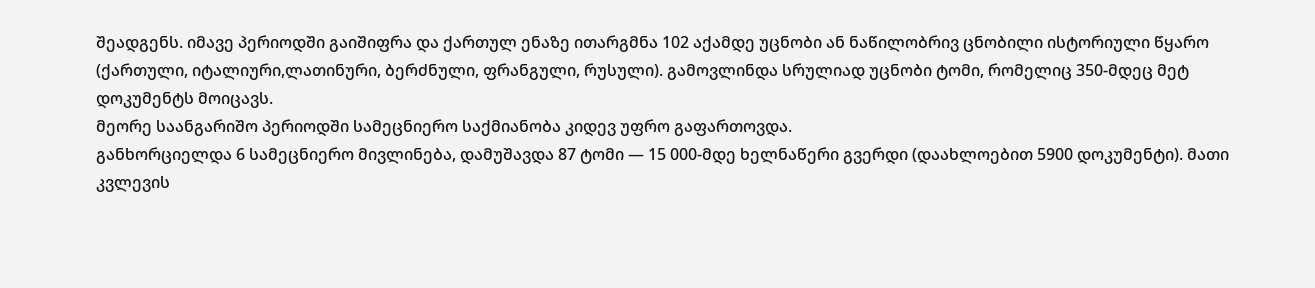შეადგენს. იმავე პერიოდში გაიშიფრა და ქართულ ენაზე ითარგმნა 102 აქამდე უცნობი ან ნაწილობრივ ცნობილი ისტორიული წყარო (ქართული, იტალიური,ლათინური, ბერძნული, ფრანგული, რუსული). გამოვლინდა სრულიად უცნობი ტომი, რომელიც 350-მდეც მეტ დოკუმენტს მოიცავს.
მეორე საანგარიშო პერიოდში სამეცნიერო საქმიანობა კიდევ უფრო გაფართოვდა.
განხორციელდა 6 სამეცნიერო მივლინება, დამუშავდა 87 ტომი — 15 000-მდე ხელნაწერი გვერდი (დაახლოებით 5900 დოკუმენტი). მათი კვლევის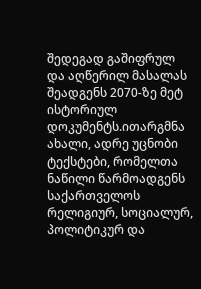შედეგად გაშიფრულ და აღწერილ მასალას შეადგენს 2070-ზე მეტ ისტორიულ დოკუმენტს.ითარგმნა ახალი, ადრე უცნობი ტექსტები, რომელთა ნაწილი წარმოადგენს საქართველოს რელიგიურ, სოციალურ, პოლიტიკურ და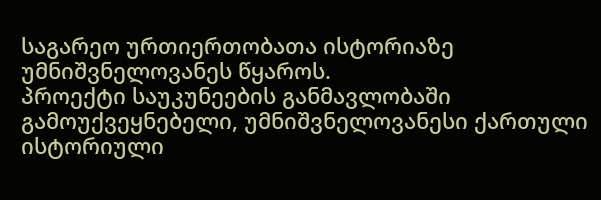საგარეო ურთიერთობათა ისტორიაზე უმნიშვნელოვანეს წყაროს.
პროექტი საუკუნეების განმავლობაში გამოუქვეყნებელი, უმნიშვნელოვანესი ქართული ისტორიული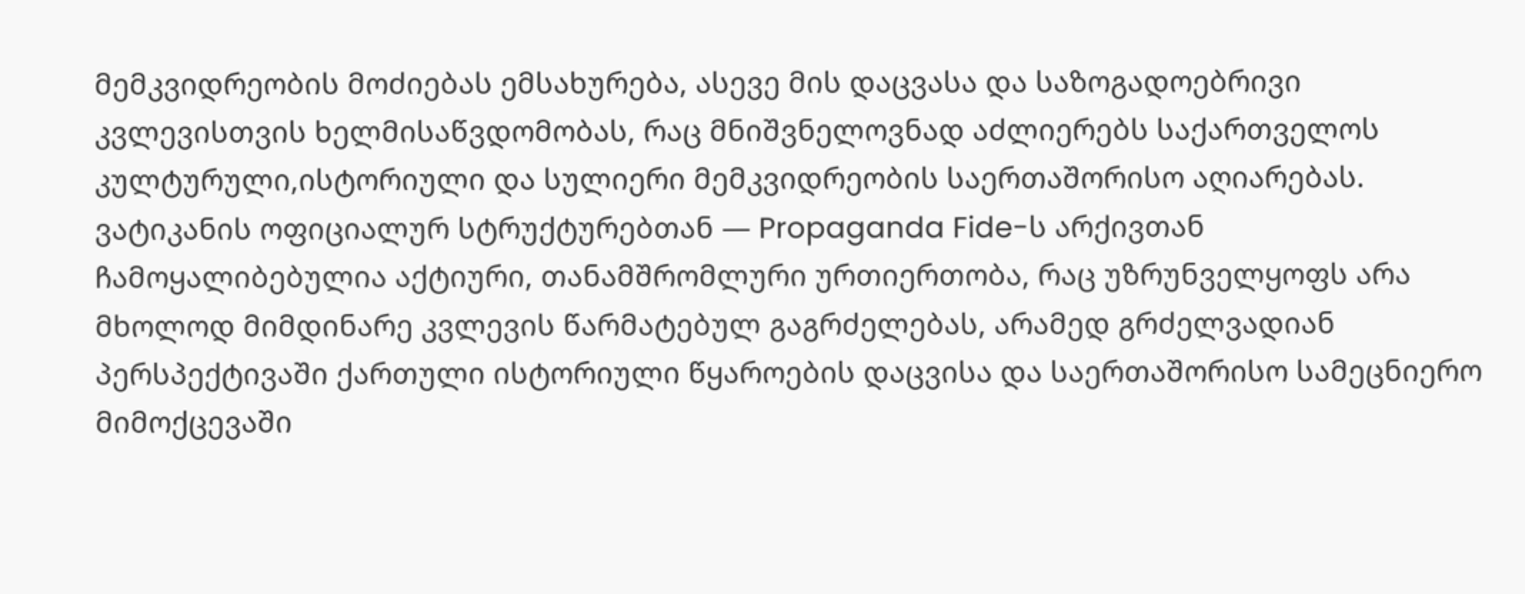მემკვიდრეობის მოძიებას ემსახურება, ასევე მის დაცვასა და საზოგადოებრივი კვლევისთვის ხელმისაწვდომობას, რაც მნიშვნელოვნად აძლიერებს საქართველოს კულტურული,ისტორიული და სულიერი მემკვიდრეობის საერთაშორისო აღიარებას.
ვატიკანის ოფიციალურ სტრუქტურებთან — Propaganda Fide-ს არქივთან ჩამოყალიბებულია აქტიური, თანამშრომლური ურთიერთობა, რაც უზრუნველყოფს არა მხოლოდ მიმდინარე კვლევის წარმატებულ გაგრძელებას, არამედ გრძელვადიან პერსპექტივაში ქართული ისტორიული წყაროების დაცვისა და საერთაშორისო სამეცნიერო მიმოქცევაში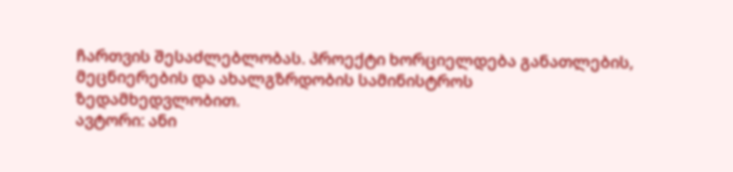ჩართვის შესაძლებლობას. პროექტი ხორციელდება განათლების, მეცნიერების და ახალგზრდობის სამინისტროს
ზედამხედვლობით.
ავტორი: ანი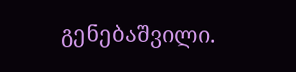გენებაშვილი.